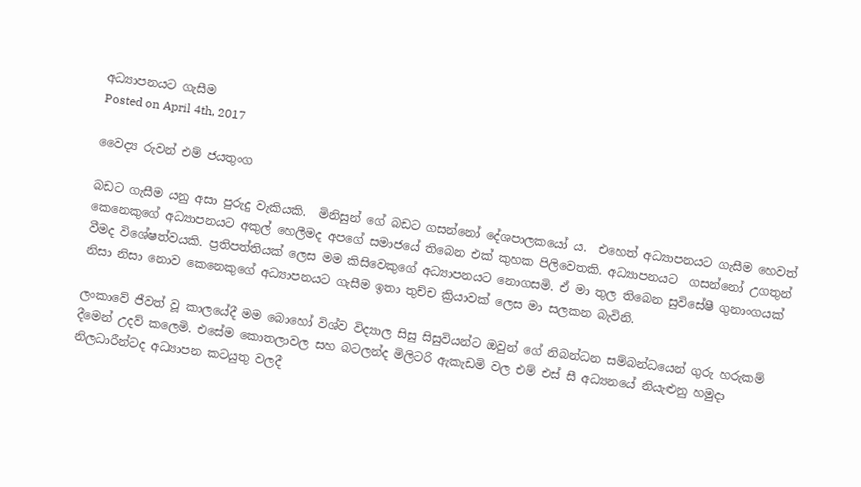අධ්‍යාපනයට ගැසීම
Posted on April 4th, 2017

වෛද්‍ය රුවන් එම් ජයතුංග

බඩට ගැසීම යනු අසා පුරුදු වැකියකි.  මිනිසුන් ගේ බඩට ගසන්නෝ දේශපාලකයෝ ය.  එහෙත් අධ්‍යාපනයට ගැසීම හෙවත් කෙනෙකුගේ අධ්‍යාපනයට අකුල් හෙලීමද අපගේ සමාජයේ තිබෙන එක් කුහක පිලිවෙතකි. අධ්‍යාපනයට  ගසන්නෝ උගතුන් වීමද විශේෂත්වයකි. ප්‍රතිපත්තියක් ලෙස මම කිසිවෙකුගේ අධ්‍යාපනයට නොගසමි. ඒ මා තුල තිබෙන සුවිසේෂී ගුනාංගයක් නිසා නිසා නොව කෙනෙකුගේ අධ්‍යාපනයට ගැසීම ඉතා තුච්ච ක්‍රියාවක් ලෙස මා සලකන බැවිනි.

ලංකාවේ ජීවත් වූ කාලයේදී මම බොහෝ විශ්ව විද්‍යාල සිසු සිසුවියන්ට ඔවුන් ගේ නිබන්ධන සම්බන්ධයෙන් ගුරු හරුකම් දීමෙන් උදව් කලෙමි. එසේම කොතලාවල සහ බටලන්ද මිලිටරි ඇකැඩමි වල එම් එස් සී අධ්‍යනයේ නියැළුනු හමුදා නිලධාරීන්ටද අධ්‍යාපන කටයුතු වලදී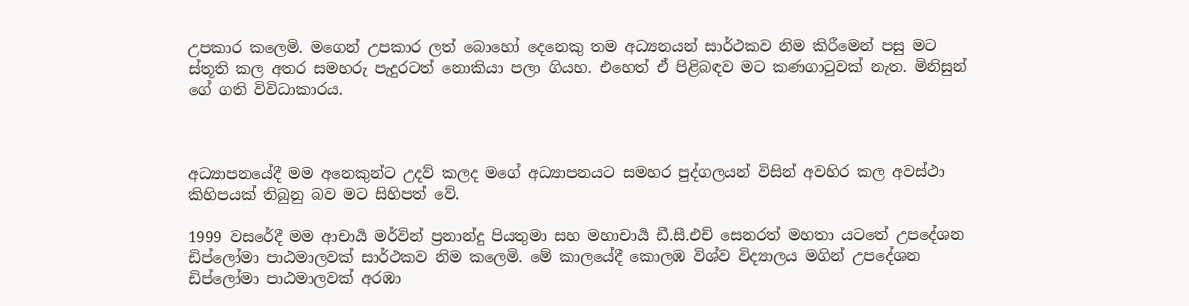උපකාර කලෙමි. මගෙන් උපකාර ලත් බොහෝ දෙනෙකු තම අධ්‍යනයන් සාර්ථකව නිම කිරීමෙන් පසු මට ස්තූති කල අතර සමහරු පැදුරටත් නොකියා පලා ගියහ. එහෙත් ඒ පිළිබඳව මට කණගාටුවක් නැත. මිනිසුන් ගේ ගති විවිධාකාරය.



අධ්‍යාපනයේදී මම අනෙකුන්ට උදව් කලද මගේ අධ්‍යාපනයට සමහර පුද්ගලයන් විසින් අවහිර කල අවස්ථා කිහිපයක් තිබුනු බව මට සිහිපත් වේ.

1999 වසරේදී මම ආචාර්‍ය මර්වින් ප්‍රනාන්දු පියතුමා සහ මහාචාර්‍ය ඩී.සී.එච් සෙනරත් මහතා යටතේ උපදේශන ඩිප්ලෝමා පාඨමාලවක් සාර්ථකව නිම කලෙමි. මේ කාලයේදී කොලඹ විශ්ව විද්‍යාලය මගින් උපදේශන ඩිප්ලෝමා පාඨමාලවක් අරඹා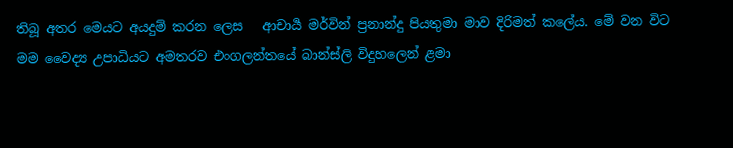තිබූ අතර මෙයට අයදුම් කරන ලෙස   ආචාර්‍ය මර්වින් ප්‍රනාන්දු පියතුමා මාව දිරිමත් කලේය. මේ වන විට මම වෛද්‍ය උපාධියට අමතරව එංගලන්තයේ බාන්ස්ලි විදුහලෙන් ළමා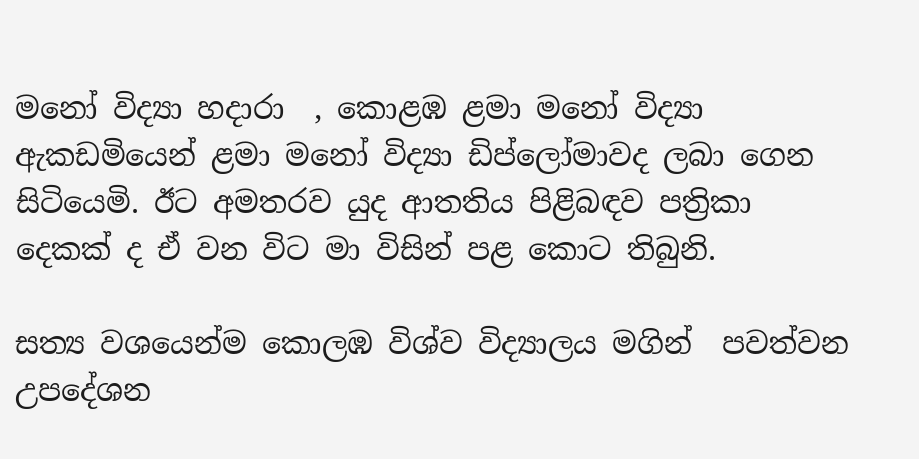මනෝ විද්‍යා හදාරා  , කොළඹ ළමා මනෝ විද්‍යා ඇකඩමියෙන් ළමා මනෝ විද්‍යා ඩිප්ලෝමාවද ලබා ගෙන සිටියෙමි. ඊට අමතරව යුද ආතතිය පිළිබඳව පත්‍රිකා දෙකක් ද ඒ වන විට මා විසින් පළ කොට තිබුනි.

සත්‍ය වශයෙන්ම කොලඹ විශ්ව විද්‍යාලය මගින්  පවත්වන උපදේශන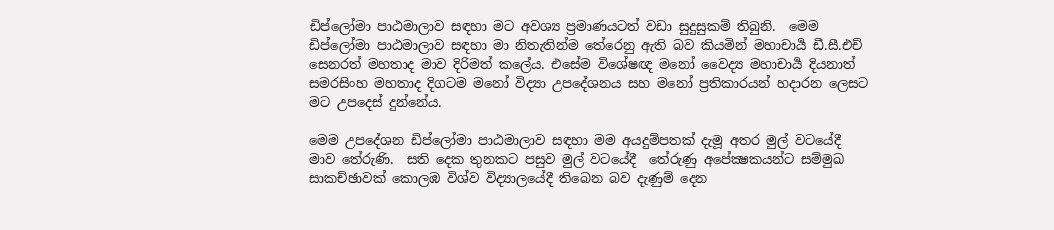ඩිප්ලෝමා පාඨමාලාව සඳහා මට අවශ්‍ය ප්‍රමාණයටත් වඩා සුදුසුකම් තිබුනි.  මෙම ඩිප්ලෝමා පාඨමාලාව සඳහා මා නිතැතින්ම තේරෙනු ඇති බව කියමින් මහාචාර්‍ය ඩී.සී.එච් සෙනරත් මහතාද මාව දිරිමත් කලේය. එසේම විශේෂඥ මනෝ වෛද්‍ය මහාචාර්‍ය දියනාත් සමරසිංහ මහතාද දිගටම මනෝ විද්‍යා උපදේශනය සහ මනෝ ප්‍රතිකාරයන් හදාරන ලෙසට මට උපදෙස් දුන්නේය.

මෙම උපදේශන ඩිප්ලෝමා පාඨමාලාව සඳහා මම අයදුම්පතක් දැමූ අතර මුල් වටයේදී මාව තේරුණි.  සති දෙක තුනකට පසුව මුල් වටයේදී  තේරුණු අපේක්‍ෂකයන්ට සම්මුඛ සාකච්ඡාවක් කොලඹ විශ්ව විද්‍යාලයේදී තිබෙන බව දැණුම් දෙන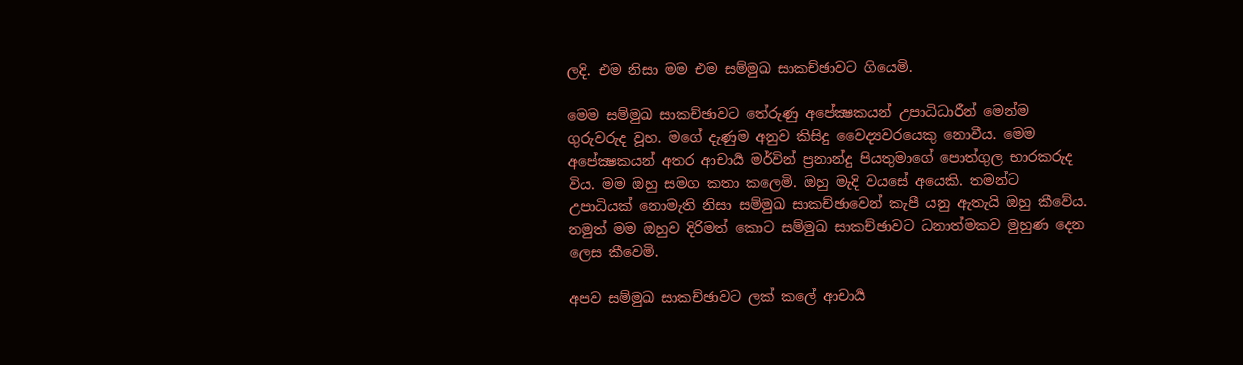ලදි. එම නිසා මම එම සම්මුඛ සාකච්ඡාවට ගියෙමි.

මෙම සම්මුඛ සාකච්ඡාවට තේරුණු අපේක්‍ෂකයන් උපාධිධාරීන් මෙන්ම ගුරුවරුද වූහ. මගේ දැණුම අනුව කිසිදු වෛද්‍යවරයෙකු නොවීය. මෙම අපේක්‍ෂකයන් අතර ආචාර්‍ය මර්වින් ප්‍රනාන්දු පියතුමාගේ පොත්ගුල භාරකරුද විය. මම ඔහු සමග කතා කලෙමි. ඔහු මැදි වයසේ අයෙකි. තමන්ට උපාධියක් නොමැති නිසා සම්මුඛ සාකච්ඡාවෙන් කැපී යනු ඇතැයි ඔහු කීවේය. නමුත් මම ඔහුව දිරිමත් කොට සම්මුඛ සාකච්ඡාවට ධනාත්මකව මුහුණ දෙන ලෙස කීවෙමි.

අපව සම්මුඛ සාකච්ඡාවට ලක් කලේ ආචාර්‍ය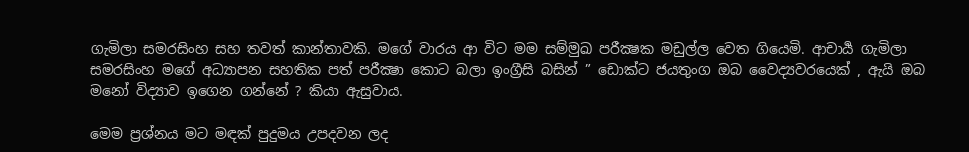ගැමිලා සමරසිංහ සහ තවත් කාන්තාවකි. මගේ වාරය ආ විට මම සම්මුඛ පරීක්‍ෂක මඩුල්ල වෙත ගියෙමි. ආචාර්‍ය ගැමිලා සමරසිංහ මගේ අධ්‍යාපන සහතික පත් පරීක්‍ෂා කොට බලා ඉංග්‍රීසි බසින් ” ඩොක්ට ජයතුංග ඔබ වෛද්‍යවරයෙක් , ඇයි ඔබ මනෝ විද්‍යාව ඉගෙන ගන්නේ ? කියා ඇසුවාය.

මෙම ප්‍රශ්නය මට මඳක් පුදුමය උපදවන ලද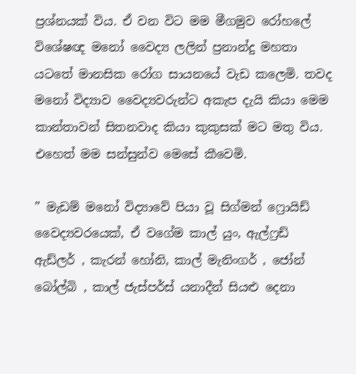ප්‍රශ්නයක් විය. ඒ වන විට මම මීගමුව රෝහලේ විශේෂඥ මනෝ වෛද්‍ය ලලින් ප්‍රනාන්දු මහතා යටතේ මානසික රෝග සායනයේ වැඩ කලෙමි. තවද මනෝ විද්‍යාව වෛද්‍යවරුන්ට අකැප දැයි කියා මෙම කාන්තාවන් සිතනවාද කියා කුකුසක් මට මතු විය. එහෙත් මම සන්සුන්ව මෙසේ කීවෙමි.

” මැඩම් මනෝ විද්‍යාවේ පියා වූ සිග්මන් ෆ්‍රොයිඩ් වෛද්‍යවරයෙක්, ඒ වගේම කාල් යුං, ඇල්ෆ්‍රඩ් ඇඩ්ලර් , කැරන් හෝනි, කාල් මැනිංගර් , ජෝන් බෝල්බි , කාල් ජැස්පර්ස් යනාදීන් සියළු දෙනා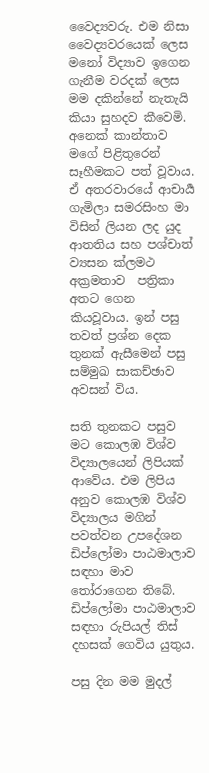වෛද්‍යවරු. එම නිසා වෛද්‍යවරයෙක් ලෙස මනෝ විද්‍යාව ඉගෙන ගැනීම වරදක් ලෙස මම දකින්නේ නැතැයි කියා සුහදව කීවෙමි. අනෙක් කාන්තාව මගේ පිළිතුරෙන් සෑහීමකට පත් වූවාය. ඒ අතරවාරයේ ආචාර්‍ය ගැමිලා සමරසිංහ මා විසින් ලියන ලද යුද ආතතිය සහ පශ්චාත් ව්‍යසන ක්ලමථ අක්‍රමතාව  පත්‍රිකා අතට ගෙන කියවූවාය. ඉන් පසු තවත් ප්‍රශ්න දෙක තුනක් ඇසීමෙන් පසු සම්මුඛ සාකච්ඡාව අවසන් විය.

සති තුනකට පසුව මට කොලඹ විශ්ව විද්‍යාලයෙන් ලිපියක් ආවේය. එම ලිපිය අනුව කොලඹ විශ්ව විද්‍යාලය මගින්  පවත්වන උපදේශන ඩිප්ලෝමා පාඨමාලාව සඳහා මාව තෝරාගෙන තිබේ. ඩිප්ලෝමා පාඨමාලාව සඳහා රුපියල් තිස් දහසක් ගෙවිය යුතුය.

පසු දින මම මුදල්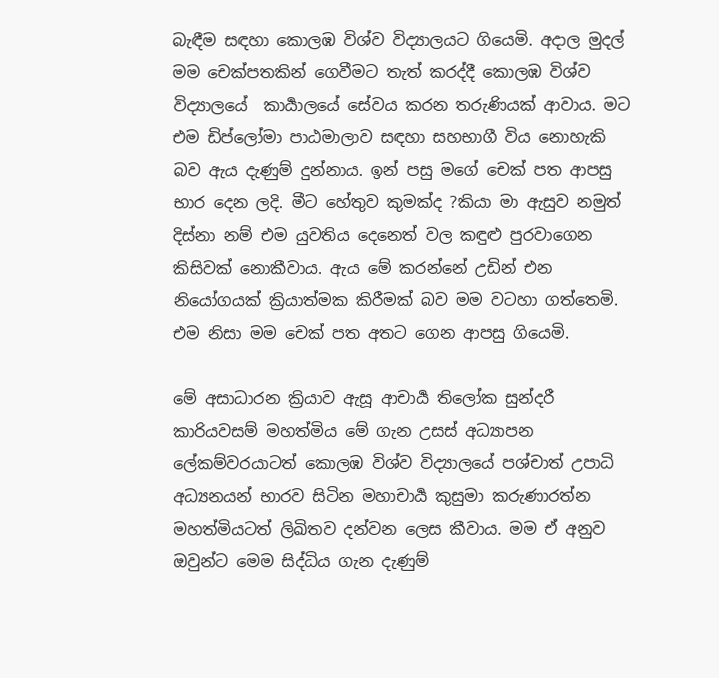බැඳීම සඳහා කොලඹ විශ්ව විද්‍යාලයට ගියෙමි. අදාල මුදල් මම චෙක්පතකින් ගෙවීමට තැත් කරද්දී කොලඹ විශ්ව විද්‍යාලයේ  කාර්‍යාලයේ සේවය කරන තරුණියක් ආවාය. මට එම ඩිප්ලෝමා පාඨමාලාව සඳහා සහභාගී විය නොහැකි බව ඇය දැණුම් දුන්නාය. ඉන් පසු මගේ චෙක් පත ආපසු භාර දෙන ලදි. මීට හේතුව කුමක්ද ?කියා මා ඇසුව නමුත් දිස්නා නම් එම යුවතිය දෙනෙත් වල කඳුළු පුරවාගෙන කිසිවක් නොකීවාය. ඇය මේ කරන්නේ උඩින් එන නියෝගයක් ක්‍රියාත්මක කිරීමක් බව මම වටහා ගත්තෙමි. එම නිසා මම චෙක් පත අතට ගෙන ආපසු ගියෙමි.

මේ අසාධාරන ක්‍රියාව ඇසූ ආචාර්‍ය තිලෝක සුන්දරී කාරියවසම් මහත්මිය මේ ගැන උසස් අධ්‍යාපන ලේකම්වරයාටත් කොලඹ විශ්ව විද්‍යාලයේ පශ්චාත් උපාධි අධ්‍යනයන් භාරව සිටින මහාචාර්‍ය කුසුමා කරුණාරත්න මහත්මියටත් ලිඛිතව දන්වන ලෙස කීවාය. මම ඒ අනුව ඔවුන්ට මෙම සිද්ධිය ගැන දැණුම්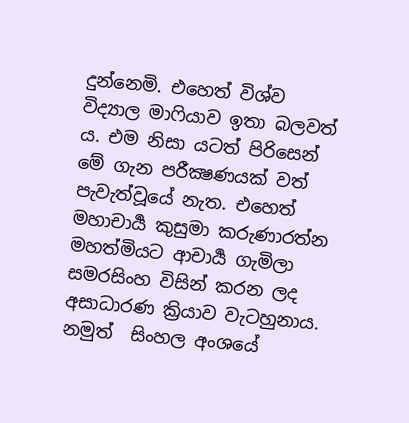දුන්නෙමි. එහෙත් විශ්ව විද්‍යාල මාෆියාව ඉතා බලවත් ය. එම නිසා යටත් පිරිසෙන් මේ ගැන පරීක්‍ෂණයක් වත් පැවැත්වූයේ නැත. එහෙත් මහාචාර්‍ය කුසුමා කරුණාරත්න මහත්මියට ආචාර්‍ය ගැමිලා සමරසිංහ විසින් කරන ලද අසාධාරණ ක්‍රියාව වැටහුනාය. නමුත්  සිංහල අංශයේ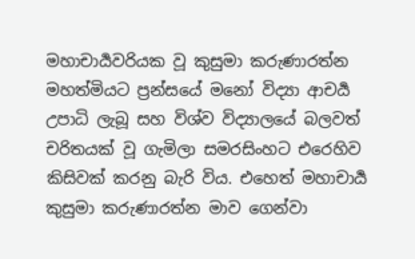මහාචාර්‍යවරියක වූ කුසුමා කරුණාරත්න මහත්මියට ප්‍රන්සයේ මනෝ විද්‍යා ආචර්‍ය උපාධි ලැබූ සහ විශ්ව විද්‍යාලයේ බලවත් චරිතයක් වූ ගැමිලා සමරසිංහට එරෙහිව කිසිවක් කරනු බැරි විය. එහෙත් මහාචාර්‍ය කුසුමා කරුණාරත්න මාව ගෙන්වා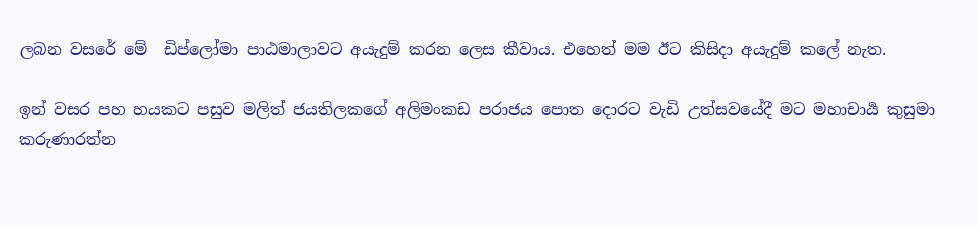ලබන වසරේ මේ  ඩිප්ලෝමා පාඨමාලාවට අයැදුම් කරන ලෙස කීවාය. එහෙත් මම ඊට කිසිදා අයැදුම් කලේ නැත.

ඉන් වසර පහ හයකට පසුව මලිත් ජයතිලකගේ අලිමංකඩ පරාජය පොත දොරට වැඩි උත්සවයේදී මට මහාචාර්‍ය කුසුමා කරුණාරත්න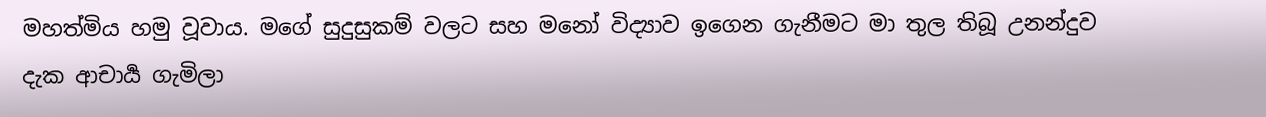මහත්මිය හමු වූවාය. මගේ සුදුසුකම් වලට සහ මනෝ විද්‍යාව ඉගෙන ගැනීමට මා තුල තිබූ උනන්දුව දැක ආචාර්‍ය ගැමිලා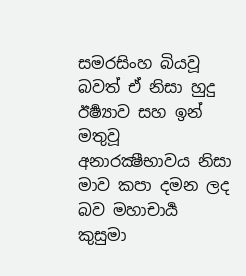සමරසිංහ බියවූ බවත් ඒ නිසා හුදු ඊර්‍ෂ්‍යාව සහ ඉන් මතුවූ අනාරක්‍ෂීභාවය නිසා මාව කපා දමන ලද බව මහාචාර්‍ය කුසුමා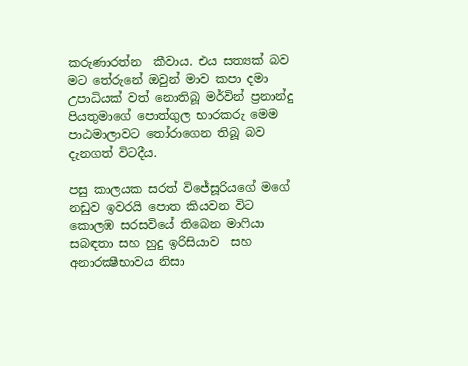කරුණාරත්න  කීවාය. එය සත්‍යක් බව මට තේරුනේ ඔවුන් මාව කපා දමා උපාධියක් වත් නොතිබූ මර්වින් ප්‍රනාන්දු පියතුමාගේ පොත්ගුල භාරකරු මෙම පාඨමාලාවට තෝරාගෙන තිබූ බව දැනගත් විටදීය.

පසු කාලයක සරත් විජේසූරියගේ මගේ නඩුව ඉවරයි පොත කියවන විට කොලඹ සරසවියේ තිබෙන මාෆියා සබඳතා සහ හුදු ඉරිසියාව  සහ අනාරක්‍ෂීභාවය නිසා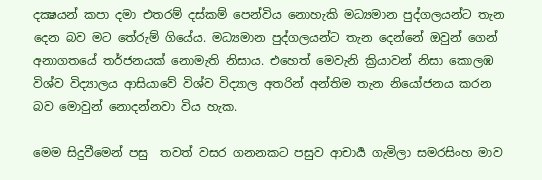දක්‍ෂයන් කපා දමා එතරම් දස්කම් පෙන්විය නොහැකි මධ්‍යමාන පුද්ගලයන්ට තැන දෙන බව මට තේරුම් ගියේය. මධ්‍යමාන පුද්ගලයන්ට තැන දෙන්නේ ඔවුන් ගෙන් අනාගතයේ තර්ජනයක් නොමැති නිසාය. එහෙත් මෙවැනි ක්‍රියාවන් නිසා කොලඹ විශ්ව විද්‍යාලය ආසියාවේ විශ්ව විද්‍යාල අතරින් අන්තිම තැන නියෝජනය කරන බව මොවුන් නොදන්නවා විය හැක.

මෙම සිදුවීමෙන් පසු  තවත් වසර ගනනකට පසුව ආචාර්‍ය ගැමිලා සමරසිංහ මාව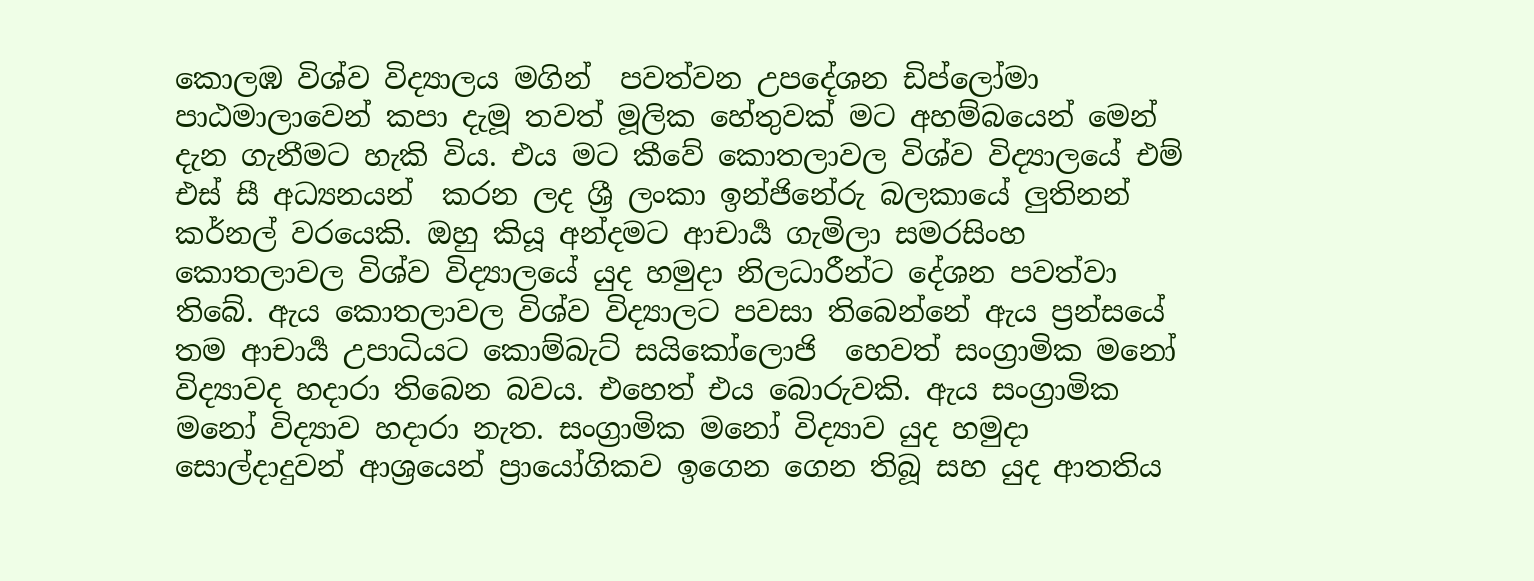කොලඹ විශ්ව විද්‍යාලය මගින්  පවත්වන උපදේශන ඩිප්ලෝමා පාඨමාලාවෙන් කපා දැමූ තවත් මූලික හේතුවක් මට අහම්බයෙන් මෙන් දැන ගැනීමට හැකි විය. එය මට කීවේ කොතලාවල විශ්ව විද්‍යාලයේ එම් එස් සී අධ්‍යනයන්  කරන ලද ශ්‍රී ලංකා ඉන්ජිනේරු බලකායේ ලුතිනන් කර්නල් වරයෙකි. ඔහු කියූ අන්දමට ආචාර්‍ය ගැමිලා සමරසිංහ කොතලාවල විශ්ව විද්‍යාලයේ යුද හමුදා නිලධාරීන්ට දේශන පවත්වා තිබේ. ඇය කොතලාවල විශ්ව විද්‍යාලට පවසා තිබෙන්නේ ඇය ප්‍රන්සයේ තම ආචාර්‍ය උපාධියට කොම්බැට් සයිකෝලොජි  හෙවත් සංග්‍රාමික මනෝ විද්‍යාවද හදාරා තිබෙන බවය. එහෙත් එය බොරුවකි. ඇය සංග්‍රාමික මනෝ විද්‍යාව හදාරා නැත. සංග්‍රාමික මනෝ විද්‍යාව යුද හමුදා සොල්දාදුවන් ආශ්‍රයෙන් ප්‍රායෝගිකව ඉගෙන ගෙන තිබූ සහ යුද ආතතිය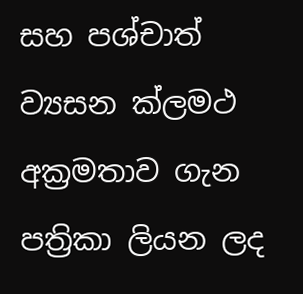සහ පශ්චාත් ව්‍යසන ක්ලමථ අක්‍රමතාව ගැන පත්‍රිකා ලියන ලද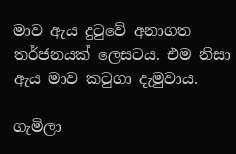මාව ඇය දුටුවේ අනාගත තර්ජනයක් ලෙසටය. එම නිසා ඇය මාව කටුගා දැමුවාය.

ගැමිලා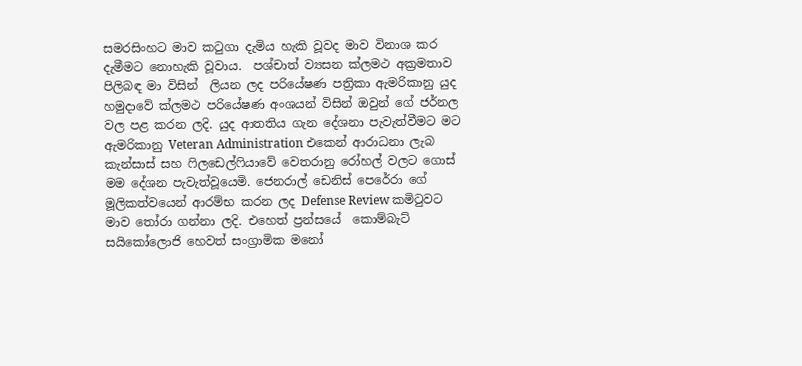සමරසිංහට මාව කටුගා දැමිය හැකි වූවද මාව විනාශ කර දැමීමට නොහැකි වූවාය.  පශ්චාත් ව්‍යසන ක්ලමථ අක්‍රමතාව පිලිබඳ මා විසින්  ලියන ලද පරියේෂණ පත්‍රිකා ඇමරිකානු යුද හමුදාවේ ක්ලමථ පරියේෂණ අංශයන් විසින් ඔවුන් ගේ ජර්නල වල පළ කරන ලදි. යුද ආතතිය ගැන දේශනා පැවැත්වීමට මට ඇමරිකානු Veteran Administration එකෙන් ආරාධනා ලැබ කැන්සාස් සහ ෆිලඩෙල්ෆියාවේ වෙතරානු රෝහල් වලට ගොස් මම දේශන පැවැත්වූයෙමි. ජෙනරාල් ඩෙනිස් පෙරේරා ගේ මූලිකත්වයෙන් ආරම්භ කරන ලද Defense Review කමිටුවට මාව තෝරා ගන්නා ලදි. එහෙත් ප්‍රන්සයේ  කොම්බැට් සයිකෝලොජි හෙවත් සංග්‍රාමික මනෝ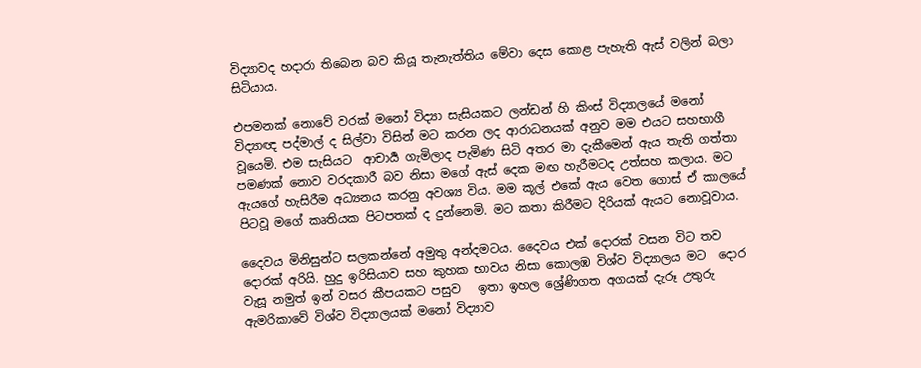විද්‍යාවද හදාරා තිබෙන බව කියූ තැනැත්තිය මේවා දෙස කොළ පැහැති ඇස් වලින් බලා සිටියාය.

එපමනක් නොවේ වරක් මනෝ විද්‍යා සැසියකට ලන්ඩන් හි කිංස් විද්‍යාලයේ මනෝ විද්‍යාඥ පද්මාල් ද සිල්වා විසින් මට කරන ලද ආරාධනයක් අනුව මම එයට සහභාගී වූයෙමි. එම සැසියට  ආචාර්‍ය ගැමිලාද පැමිණ සිටි අතර මා දැකීමෙන් ඇය තැති ගත්තා පමණක් නොව වරදකාරී බව නිසා මගේ ඇස් දෙක මඟ හැරීමටද උත්සහ කලාය. මට ඇයගේ හැසිරීම අධ්‍යනය කරනු අවශ්‍ය විය. මම කූල් එකේ ඇය වෙත ගොස් ඒ කාලයේ පිටවූ මගේ කෘතියක පිටපතක් ද දුන්නෙමි. මට කතා කිරීමට දිරියක් ඇයට නොවූවාය.

දෛවය මිනිසුන්ට සලකන්නේ අමුතු අන්දමටය. දෛවය එක් දොරක් වසන විට තව දොරක් අරියි. හුදු ඉරිසියාව සහ කුහක භාවය නිසා කොලඹ විශ්ව විද්‍යාලය මට  දොර වැසූ නමුත් ඉන් වසර කීපයකට පසුව   ඉතා ඉහල ශ්‍රේණිගත අගයක් දැරූ උතුරු ඇමරිකාවේ විශ්ව විද්‍යාලයක් මනෝ විද්‍යාව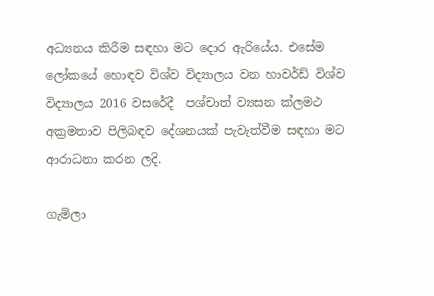අධ්‍යනය කිරීම සඳහා මට දොර ඇරියේය. එසේම ලෝකයේ හොඳව විශ්ව විද්‍යාලය වන හාවර්ඩ් විශ්ව විද්‍යාලය 2016 වසරේදී  පශ්චාත් ව්‍යසන ක්ලමථ අක්‍රමතාව පිලිබඳව දේශනයක් පැවැත්වීම සඳහා මට ආරාධනා කරන ලදි.

ගැමිලා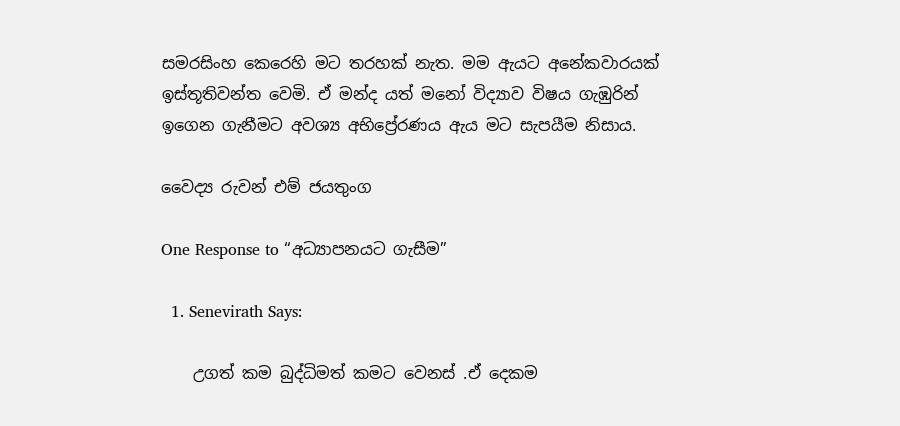සමරසිංහ කෙරෙහි මට තරහක් නැත. මම ඇයට අනේකවාරයක් ඉස්තූතිවන්ත වෙමි. ඒ මන්ද යත් මනෝ විද්‍යාව විෂය ගැඹුරින් ඉගෙන ගැනීමට අවශ්‍ය අභිප්‍රේරණය ඇය මට සැපයීම නිසාය.

වෛද්‍ය රුවන් එම් ජයතුංග

One Response to “අධ්‍යාපනයට ගැසීම”

  1. Senevirath Says:

    උගත් කම බුද්ධිමත් කමට වෙනස් .ඒ දෙකම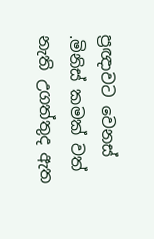ප්‍රඥාවට වෙනස් .මිනිස් කමක් වත් නැති උගත්තුද ඇත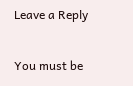Leave a Reply

You must be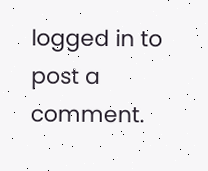logged in to post a comment.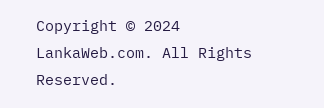Copyright © 2024 LankaWeb.com. All Rights Reserved.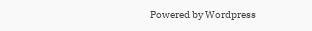Powered by Wordpress